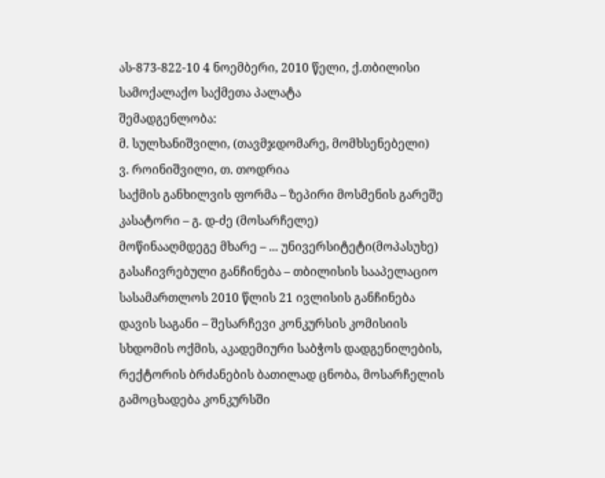ას-873-822-10 4 ნოემბერი, 2010 წელი, ქ.თბილისი
სამოქალაქო საქმეთა პალატა
შემადგენლობა:
მ. სულხანიშვილი, (თავმჯდომარე, მომხსენებელი)
ვ. როინიშვილი, თ. თოდრია
საქმის განხილვის ფორმა – ზეპირი მოსმენის გარეშე
კასატორი – გ. დ-ძე (მოსარჩელე)
მოწინააღმდეგე მხარე – ... უნივერსიტეტი(მოპასუხე)
გასაჩივრებული განჩინება – თბილისის სააპელაციო სასამართლოს 2010 წლის 21 ივლისის განჩინება
დავის საგანი – შესარჩევი კონკურსის კომისიის სხდომის ოქმის, აკადემიური საბჭოს დადგენილების, რექტორის ბრძანების ბათილად ცნობა, მოსარჩელის გამოცხადება კონკურსში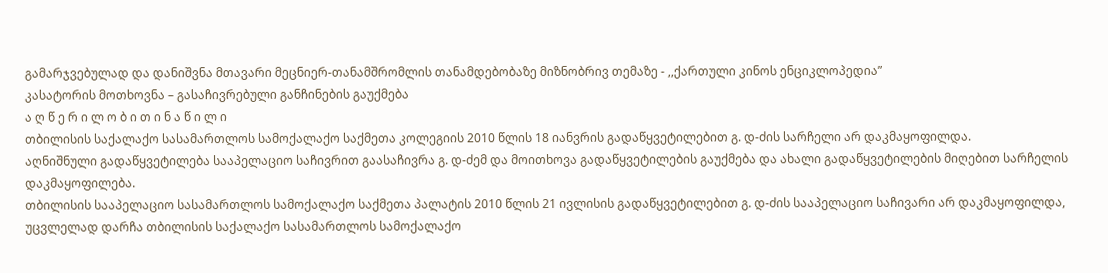გამარჯვებულად და დანიშვნა მთავარი მეცნიერ-თანამშრომლის თანამდებობაზე მიზნობრივ თემაზე - ,,ქართული კინოს ენციკლოპედია”
კასატორის მოთხოვნა – გასაჩივრებული განჩინების გაუქმება
ა ღ წ ე რ ი ლ ო ბ ი თ ი ნ ა წ ი ლ ი
თბილისის საქალაქო სასამართლოს სამოქალაქო საქმეთა კოლეგიის 2010 წლის 18 იანვრის გადაწყვეტილებით გ. დ-ძის სარჩელი არ დაკმაყოფილდა.
აღნიშნული გადაწყვეტილება სააპელაციო საჩივრით გაასაჩივრა გ. დ-ძემ და მოითხოვა გადაწყვეტილების გაუქმება და ახალი გადაწყვეტილების მიღებით სარჩელის დაკმაყოფილება.
თბილისის სააპელაციო სასამართლოს სამოქალაქო საქმეთა პალატის 2010 წლის 21 ივლისის გადაწყვეტილებით გ. დ-ძის სააპელაციო საჩივარი არ დაკმაყოფილდა, უცვლელად დარჩა თბილისის საქალაქო სასამართლოს სამოქალაქო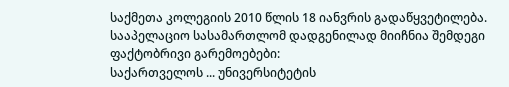საქმეთა კოლეგიის 2010 წლის 18 იანვრის გადაწყვეტილება.
სააპელაციო სასამართლომ დადგენილად მიიჩნია შემდეგი ფაქტობრივი გარემოებები:
საქართველოს ... უნივერსიტეტის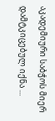აკადემიური საბჭოს მიერ დამტკიცებულ იქნა ...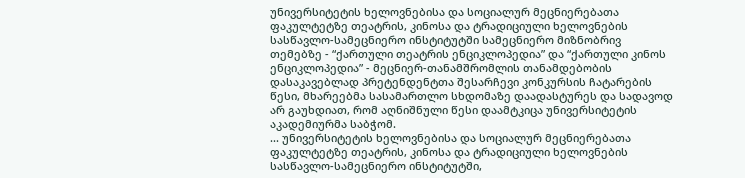უნივერსიტეტის ხელოვნებისა და სოციალურ მეცნიერებათა ფაკულტეტზე თეატრის, კინოსა და ტრადიციული ხელოვნების სასწავლო-სამეცნიერო ინსტიტუტში სამეცნიერო მიზნობრივ თემებზე - “ქართული თეატრის ენციკლოპედია” და “ქართული კინოს ენციკლოპედია” - მეცნიერ-თანამშრომლის თანამდებობის დასაკავებლად პრეტენდენტთა შესარჩევი კონკურსის ჩატარების წესი, მხარეებმა სასამართლო სხდომაზე დაადასტურეს და სადავოდ არ გაუხდიათ, რომ აღნიშნული წესი დაამტკიცა უნივერსიტეტის აკადემიურმა საბჭომ.
... უნივერსიტეტის ხელოვნებისა და სოციალურ მეცნიერებათა ფაკულტეტზე თეატრის, კინოსა და ტრადიციული ხელოვნების სასწავლო-სამეცნიერო ინსტიტუტში,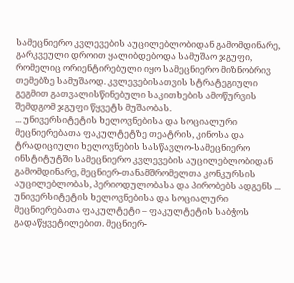სამეცნიერო კვლევების აუცილებლობიდან გამომდინარე, გარკვეული დროით ყალიბდებოდა სამუშაო ჯგუფი, რომელიც ორიენტირებული იყო სამეცნიერო მიზნობრივ თემებზე სამუშაოდ. კვლევებისათვის სტრატეგიული გეგმით გათვალისწინებული საკითხების ამოწურვის შემდგომ ჯგუფი წყვეტს მუშაობას.
... უნივერსიტეტის ხელოვნებისა და სოციალური მეცნიერებათა ფაკულტეტზე თეატრის, კინოსა და ტრადიციული ხელოვნების სასწავლო-სამეცნიერო ინსტიტუტში სამეცნიერო კვლევების აუცილებლობიდან გამომდინარე, მეცნიერ-თანამშრომელთა კონკურსის აუცილებლობას, პერიოდულობასა და პირობებს ადგენს ... უნივერსიტეტის ხელოვნებისა და სოციალური მეცნიერებათა ფაკულტეტი – ფაკულტეტის საბჭოს გადაწყვეტილებით. მეცნიერ-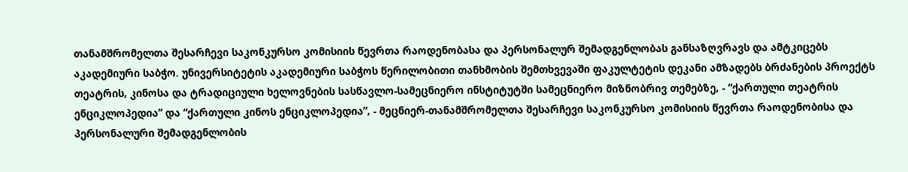თანამშრომელთა შესარჩევი საკონკურსო კომისიის წევრთა რაოდენობასა და პერსონალურ შემადგენლობას განსაზღვრავს და ამტკიცებს აკადემიური საბჭო. უნივერსიტეტის აკადემიური საბჭოს წერილობითი თანხმობის შემთხვევაში ფაკულტეტის დეკანი ამზადებს ბრძანების პროექტს თეატრის, კინოსა და ტრადიციული ხელოვნების სასწავლო-სამეცნიერო ინსტიტუტში სამეცნიერო მიზნობრივ თემებზე, - “ქართული თეატრის ენციკლოპედია” და “ქართული კინოს ენციკლოპედია”, - მეცნიერ-თანამშრომელთა შესარჩევი საკონკურსო კომისიის წევრთა რაოდენობისა და პერსონალური შემადგენლობის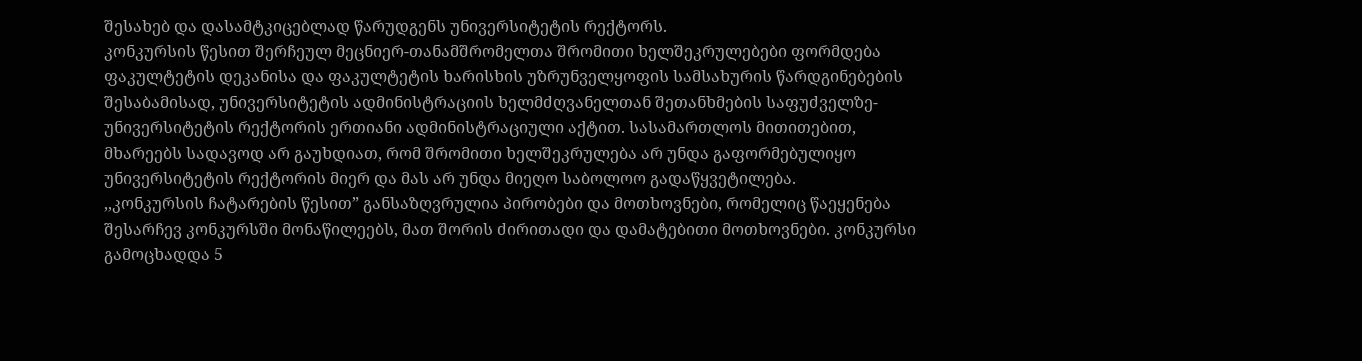შესახებ და დასამტკიცებლად წარუდგენს უნივერსიტეტის რექტორს.
კონკურსის წესით შერჩეულ მეცნიერ-თანამშრომელთა შრომითი ხელშეკრულებები ფორმდება ფაკულტეტის დეკანისა და ფაკულტეტის ხარისხის უზრუნველყოფის სამსახურის წარდგინებების შესაბამისად, უნივერსიტეტის ადმინისტრაციის ხელმძღვანელთან შეთანხმების საფუძველზე-უნივერსიტეტის რექტორის ერთიანი ადმინისტრაციული აქტით. სასამართლოს მითითებით, მხარეებს სადავოდ არ გაუხდიათ, რომ შრომითი ხელშეკრულება არ უნდა გაფორმებულიყო უნივერსიტეტის რექტორის მიერ და მას არ უნდა მიეღო საბოლოო გადაწყვეტილება.
,,კონკურსის ჩატარების წესით” განსაზღვრულია პირობები და მოთხოვნები, რომელიც წაეყენება შესარჩევ კონკურსში მონაწილეებს, მათ შორის ძირითადი და დამატებითი მოთხოვნები. კონკურსი გამოცხადდა 5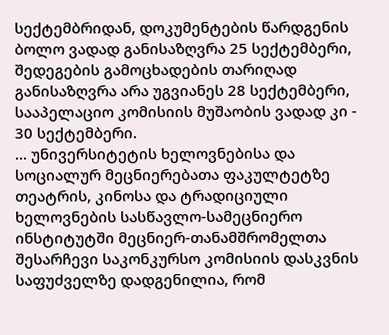სექტემბრიდან, დოკუმენტების წარდგენის ბოლო ვადად განისაზღვრა 25 სექტემბერი, შედეგების გამოცხადების თარიღად განისაზღვრა არა უგვიანეს 28 სექტემბერი, სააპელაციო კომისიის მუშაობის ვადად კი - 30 სექტემბერი.
... უნივერსიტეტის ხელოვნებისა და სოციალურ მეცნიერებათა ფაკულტეტზე თეატრის, კინოსა და ტრადიციული ხელოვნების სასწავლო-სამეცნიერო ინსტიტუტში მეცნიერ-თანამშრომელთა შესარჩევი საკონკურსო კომისიის დასკვნის საფუძველზე დადგენილია, რომ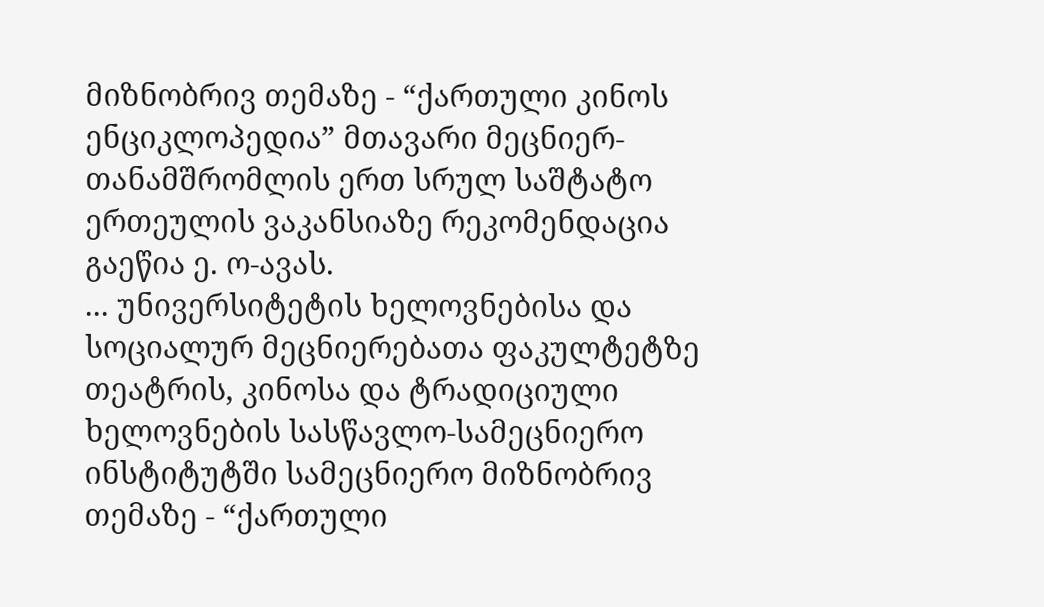მიზნობრივ თემაზე - “ქართული კინოს ენციკლოპედია” მთავარი მეცნიერ-თანამშრომლის ერთ სრულ საშტატო ერთეულის ვაკანსიაზე რეკომენდაცია გაეწია ე. ო-ავას.
... უნივერსიტეტის ხელოვნებისა და სოციალურ მეცნიერებათა ფაკულტეტზე თეატრის, კინოსა და ტრადიციული ხელოვნების სასწავლო-სამეცნიერო ინსტიტუტში სამეცნიერო მიზნობრივ თემაზე - “ქართული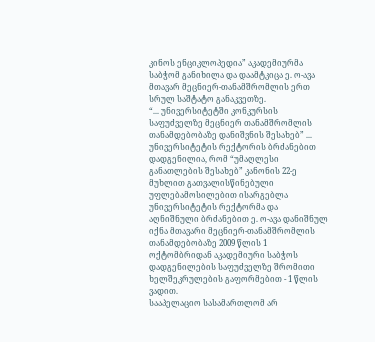კინოს ენციკლოპედია” აკადემიურმა საბჭომ განიხილა და დაამტკიცა ე. ო-ავა მთავარ მეცნიერ-თანამშრომლის ერთ სრულ საშტატო განაკვეთზე.
“... უნივერსიტეტში კონკურსის საფუძველზე მეცნიერ თანამშრომლის თანამდებობაზე დანიშვნის შესახებ” ... უნივერსიტეტის რექტორის ბრძანებით დადგენილია, რომ “უმაღლესი განათლების შესახებ” კანონის 22-ე მუხლით გათვალისწინებული უფლებამოსილებით ისარგებლა უნივერსიტეტის რექტორმა და აღნიშნული ბრძანებით ე. ო-ავა დანიშნულ იქნა მთავარი მეცნიერ-თანამშრომლის თანამდებობაზე 2009 წლის 1 ოქტომბრიდან აკადემიური საბჭოს დადგენილების საფუძველზე შრომითი ხელშეკრულების გაფორმებით - 1 წლის ვადით.
სააპელაციო სასამართლომ არ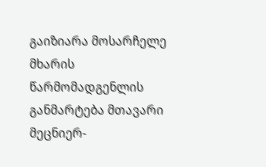გაიზიარა მოსარჩელე მხარის წარმომადგენლის განმარტება მთავარი მეცნიერ-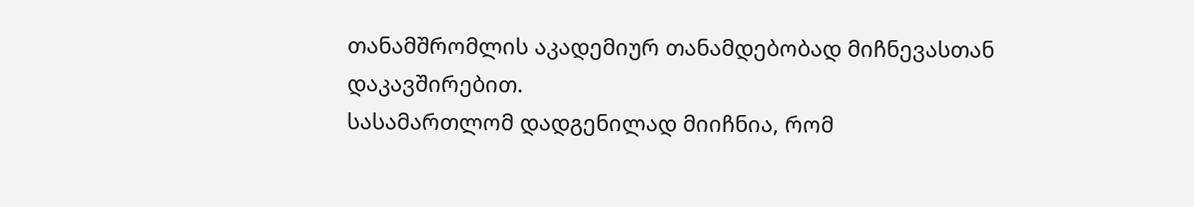თანამშრომლის აკადემიურ თანამდებობად მიჩნევასთან დაკავშირებით.
სასამართლომ დადგენილად მიიჩნია, რომ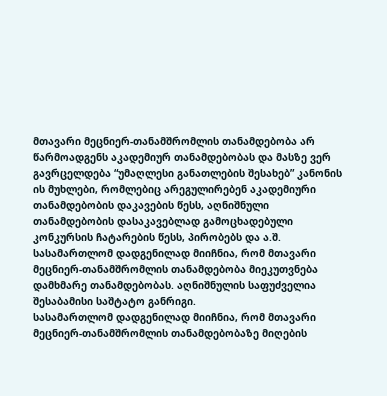მთავარი მეცნიერ-თანამშრომლის თანამდებობა არ წარმოადგენს აკადემიურ თანამდებობას და მასზე ვერ გავრცელდება “უმაღლესი განათლების შესახებ” კანონის ის მუხლები, რომლებიც არეგულირებენ აკადემიური თანამდებობის დაკავების წესს, აღნიშნული თანამდებობის დასაკავებლად გამოცხადებული კონკურსის ჩატარების წესს, პირობებს და ა.შ.
სასამართლომ დადგენილად მიიჩნია, რომ მთავარი მეცნიერ-თანამშრომლის თანამდებობა მიეკუთვნება დამხმარე თანამდებობას. აღნიშნულის საფუძველია შესაბამისი საშტატო განრიგი.
სასამართლომ დადგენილად მიიჩნია, რომ მთავარი მეცნიერ-თანამშრომლის თანამდებობაზე მიღების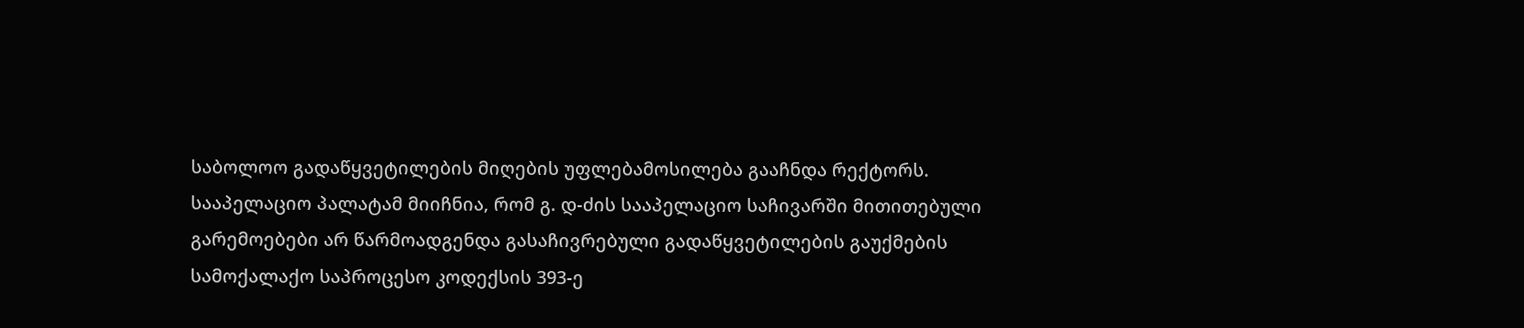საბოლოო გადაწყვეტილების მიღების უფლებამოსილება გააჩნდა რექტორს.
სააპელაციო პალატამ მიიჩნია, რომ გ. დ-ძის სააპელაციო საჩივარში მითითებული გარემოებები არ წარმოადგენდა გასაჩივრებული გადაწყვეტილების გაუქმების სამოქალაქო საპროცესო კოდექსის 393-ე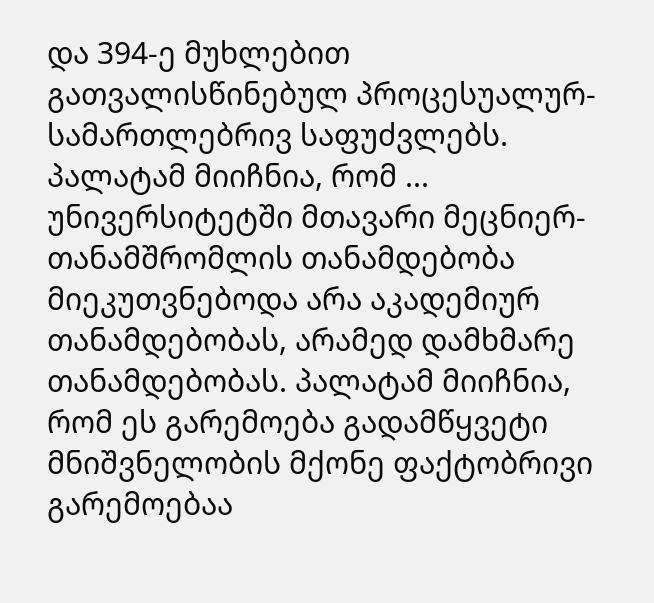და 394-ე მუხლებით გათვალისწინებულ პროცესუალურ-სამართლებრივ საფუძვლებს.
პალატამ მიიჩნია, რომ ... უნივერსიტეტში მთავარი მეცნიერ-თანამშრომლის თანამდებობა მიეკუთვნებოდა არა აკადემიურ თანამდებობას, არამედ დამხმარე თანამდებობას. პალატამ მიიჩნია, რომ ეს გარემოება გადამწყვეტი მნიშვნელობის მქონე ფაქტობრივი გარემოებაა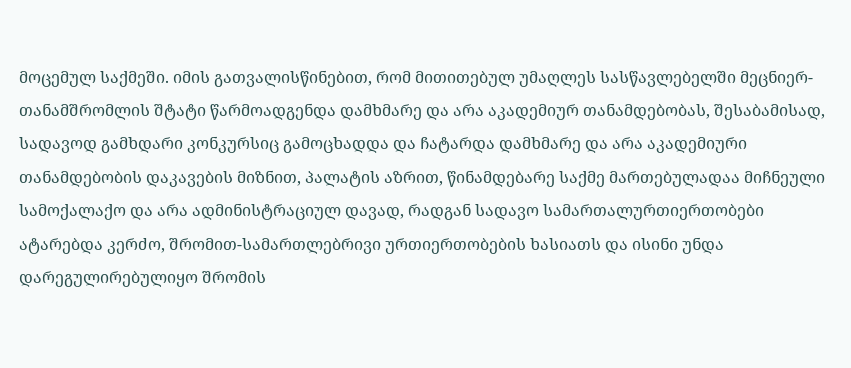მოცემულ საქმეში. იმის გათვალისწინებით, რომ მითითებულ უმაღლეს სასწავლებელში მეცნიერ-თანამშრომლის შტატი წარმოადგენდა დამხმარე და არა აკადემიურ თანამდებობას, შესაბამისად, სადავოდ გამხდარი კონკურსიც გამოცხადდა და ჩატარდა დამხმარე და არა აკადემიური თანამდებობის დაკავების მიზნით, პალატის აზრით, წინამდებარე საქმე მართებულადაა მიჩნეული სამოქალაქო და არა ადმინისტრაციულ დავად, რადგან სადავო სამართალურთიერთობები ატარებდა კერძო, შრომით-სამართლებრივი ურთიერთობების ხასიათს და ისინი უნდა დარეგულირებულიყო შრომის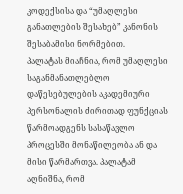კოდექსისა და “უმაღლესი განათლების შესახებ” კანონის შესაბამისი ნორმებით.
პალატას მიაჩნია, რომ უმაღლესი საგანმანათლებლო დაწესებულების აკადემიური პერსონალის ძირითად ფუნქციას წარმოადგენს სასაწავლო პროცესში მონაწილეობა ან და მისი წარმართვა. პალატამ აღნიშნა, რომ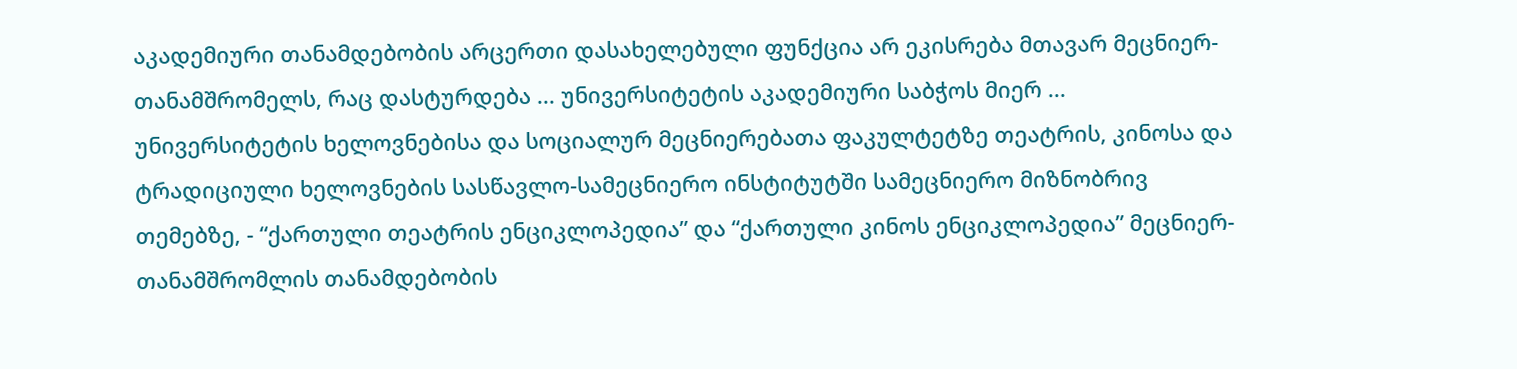აკადემიური თანამდებობის არცერთი დასახელებული ფუნქცია არ ეკისრება მთავარ მეცნიერ-თანამშრომელს, რაც დასტურდება ... უნივერსიტეტის აკადემიური საბჭოს მიერ ... უნივერსიტეტის ხელოვნებისა და სოციალურ მეცნიერებათა ფაკულტეტზე თეატრის, კინოსა და ტრადიციული ხელოვნების სასწავლო-სამეცნიერო ინსტიტუტში სამეცნიერო მიზნობრივ თემებზე, - “ქართული თეატრის ენციკლოპედია” და “ქართული კინოს ენციკლოპედია” მეცნიერ-თანამშრომლის თანამდებობის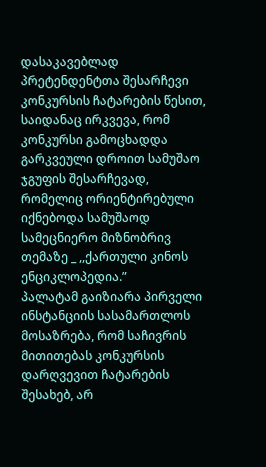დასაკავებლად პრეტენდენტთა შესარჩევი კონკურსის ჩატარების წესით, საიდანაც ირკვევა, რომ კონკურსი გამოცხადდა გარკვეული დროით სამუშაო ჯგუფის შესარჩევად, რომელიც ორიენტირებული იქნებოდა სამუშაოდ სამეცნიერო მიზნობრივ თემაზე _ ,,ქართული კინოს ენციკლოპედია.”
პალატამ გაიზიარა პირველი ინსტანციის სასამართლოს მოსაზრება, რომ საჩივრის მითითებას კონკურსის დარღვევით ჩატარების შესახებ, არ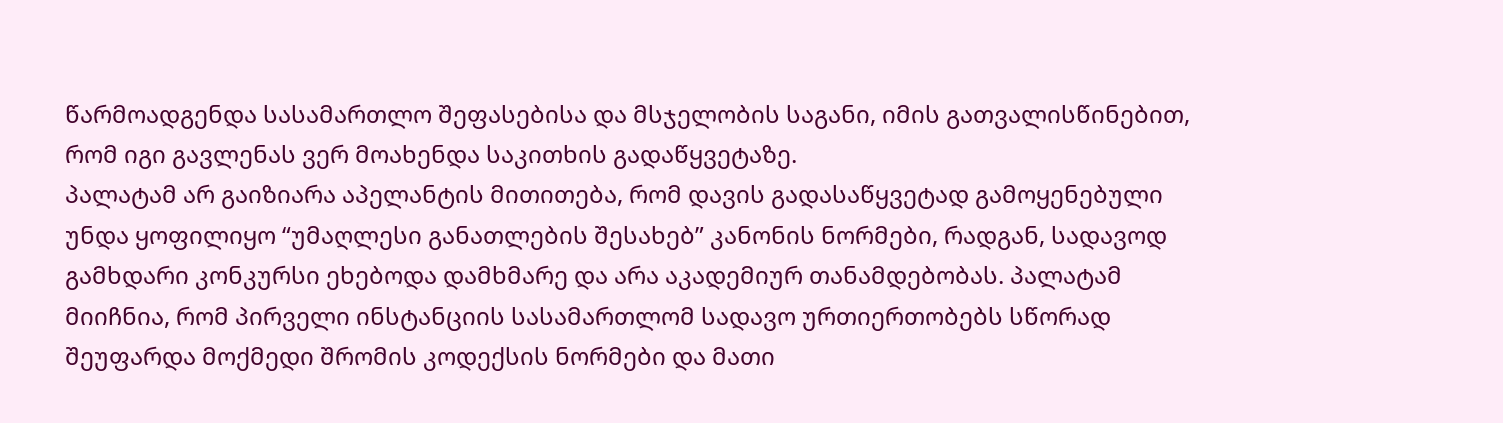წარმოადგენდა სასამართლო შეფასებისა და მსჯელობის საგანი, იმის გათვალისწინებით, რომ იგი გავლენას ვერ მოახენდა საკითხის გადაწყვეტაზე.
პალატამ არ გაიზიარა აპელანტის მითითება, რომ დავის გადასაწყვეტად გამოყენებული უნდა ყოფილიყო “უმაღლესი განათლების შესახებ” კანონის ნორმები, რადგან, სადავოდ გამხდარი კონკურსი ეხებოდა დამხმარე და არა აკადემიურ თანამდებობას. პალატამ მიიჩნია, რომ პირველი ინსტანციის სასამართლომ სადავო ურთიერთობებს სწორად შეუფარდა მოქმედი შრომის კოდექსის ნორმები და მათი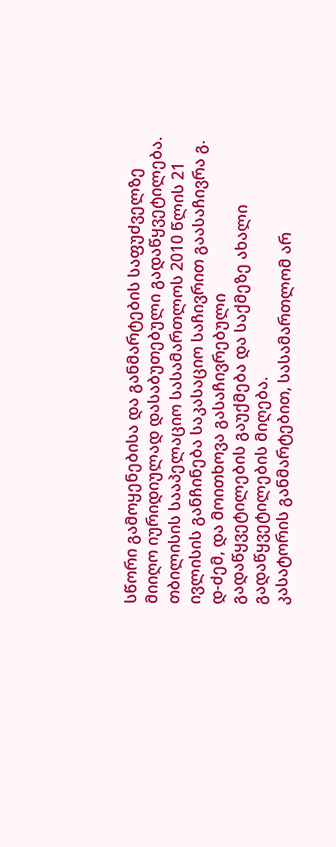სწორი გამოყენებისა და განმარტების საფუძველზე მიიღო იურიდიულად დასაბუთებული გადაწყვეტილება.
თბილისის სააპელაციო სასამართლოს 2010 წლის 21 ივლისის განჩინება საკასაციო საჩივრით გაასაჩივრა გ. დ-ძემ, და მოითხოვა გასაჩივრებული გადაწყვეტილების გაუქმება და საქმეზე ახალი გადაწყვეტილების მიღება.
კასატორის განმარტებით, სასამართლომ არ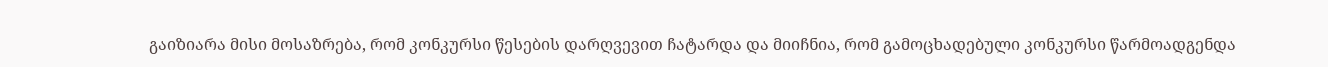გაიზიარა მისი მოსაზრება, რომ კონკურსი წესების დარღვევით ჩატარდა და მიიჩნია, რომ გამოცხადებული კონკურსი წარმოადგენდა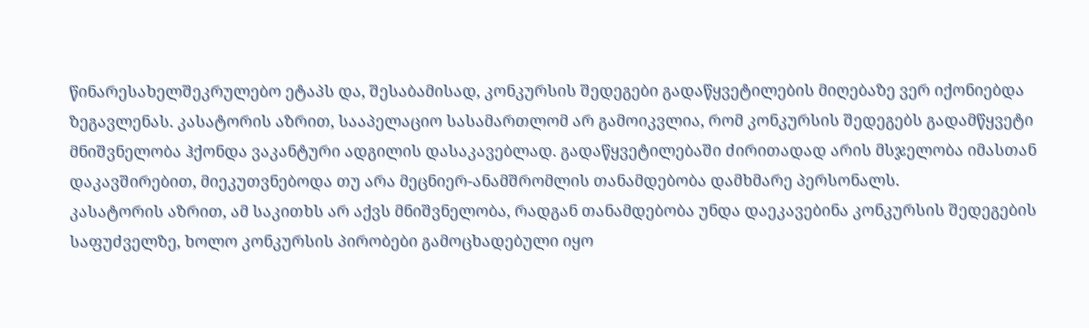წინარესახელშეკრულებო ეტაპს და, შესაბამისად, კონკურსის შედეგები გადაწყვეტილების მიღებაზე ვერ იქონიებდა ზეგავლენას. კასატორის აზრით, სააპელაციო სასამართლომ არ გამოიკვლია, რომ კონკურსის შედეგებს გადამწყვეტი მნიშვნელობა ჰქონდა ვაკანტური ადგილის დასაკავებლად. გადაწყვეტილებაში ძირითადად არის მსჯელობა იმასთან დაკავშირებით, მიეკუთვნებოდა თუ არა მეცნიერ-ანამშრომლის თანამდებობა დამხმარე პერსონალს.
კასატორის აზრით, ამ საკითხს არ აქვს მნიშვნელობა, რადგან თანამდებობა უნდა დაეკავებინა კონკურსის შედეგების საფუძველზე, ხოლო კონკურსის პირობები გამოცხადებული იყო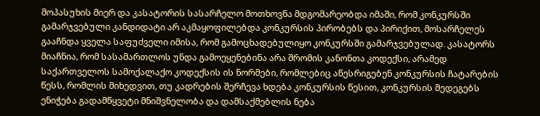მოპასუხის მიერ და კასატორის სასარჩელო მოთხოვნა მდგომარეობდა იმაში, რომ კონკურსში გამარჯვებული კანდიდატი არ აკმაყოფილებდა კონკურსის პირობებს და პირიქით, მოსარჩელეს გააჩნდა ყველა საფუძველი იმისა, რომ გამოცხადებულიყო კონკურსში გამარჯვებულად. კასატორს მიაჩნია, რომ სასამართლოს უნდა გამოეყენებინა არა შრომის კანონთა კოდექსი, არამედ საქართველოს სამოქალაქო კოდექსის ის ნორმები, რომლებიც აწესრიგებენ კონკურსის ჩატარების წესს, რომლის მიხედვით, თუ კადრების შერჩევა ხდება კონკურსის წესით, კონკურსის შედეგებს ენიჭება გადამწყვეტი მნიშვნელობა და დამსაქმებლის ნება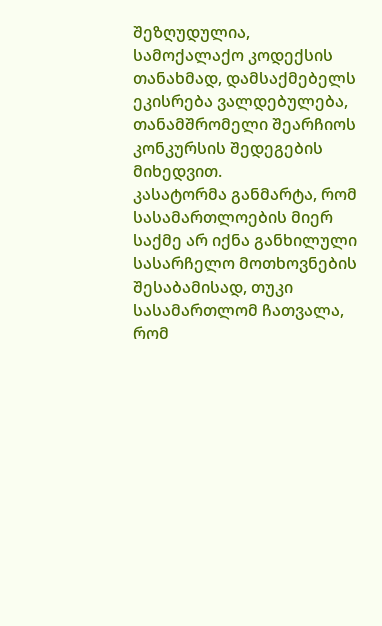შეზღუდულია, სამოქალაქო კოდექსის თანახმად, დამსაქმებელს ეკისრება ვალდებულება, თანამშრომელი შეარჩიოს კონკურსის შედეგების მიხედვით.
კასატორმა განმარტა, რომ სასამართლოების მიერ საქმე არ იქნა განხილული სასარჩელო მოთხოვნების შესაბამისად, თუკი სასამართლომ ჩათვალა, რომ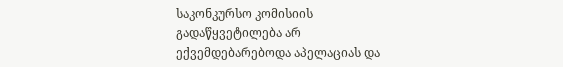საკონკურსო კომისიის გადაწყვეტილება არ ექვემდებარებოდა აპელაციას და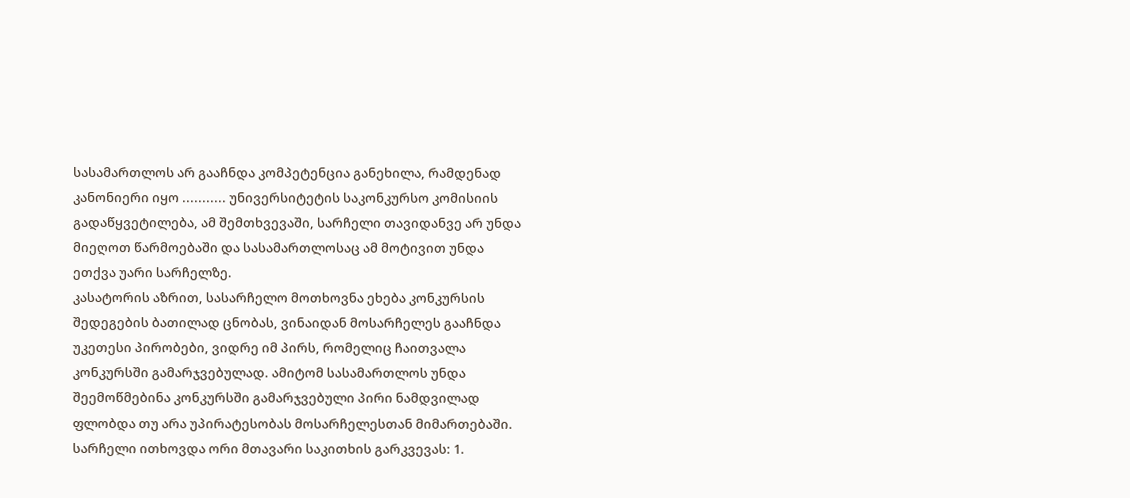სასამართლოს არ გააჩნდა კომპეტენცია განეხილა, რამდენად კანონიერი იყო ........... უნივერსიტეტის საკონკურსო კომისიის გადაწყვეტილება, ამ შემთხვევაში, სარჩელი თავიდანვე არ უნდა მიეღოთ წარმოებაში და სასამართლოსაც ამ მოტივით უნდა ეთქვა უარი სარჩელზე.
კასატორის აზრით, სასარჩელო მოთხოვნა ეხება კონკურსის შედეგების ბათილად ცნობას, ვინაიდან მოსარჩელეს გააჩნდა უკეთესი პირობები, ვიდრე იმ პირს, რომელიც ჩაითვალა კონკურსში გამარჯვებულად. ამიტომ სასამართლოს უნდა შეემოწმებინა კონკურსში გამარჯვებული პირი ნამდვილად ფლობდა თუ არა უპირატესობას მოსარჩელესთან მიმართებაში.
სარჩელი ითხოვდა ორი მთავარი საკითხის გარკვევას: 1.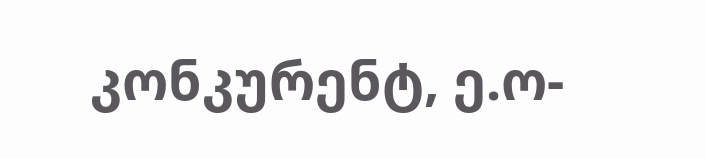კონკურენტ, ე.ო-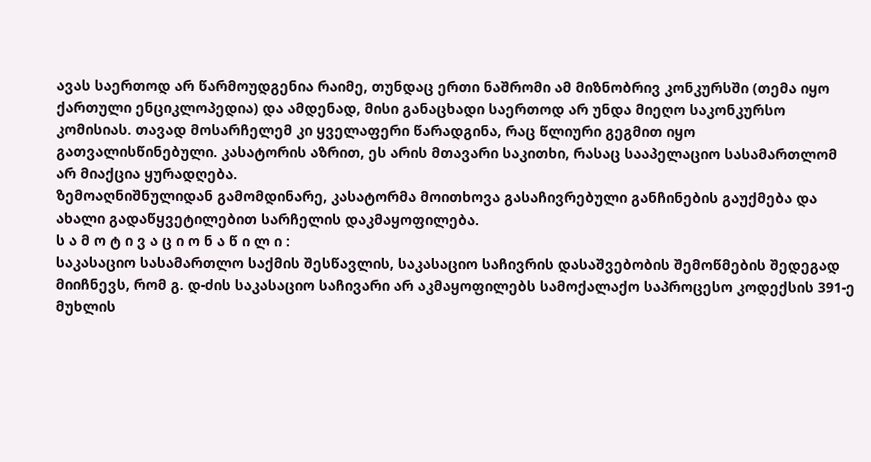ავას საერთოდ არ წარმოუდგენია რაიმე, თუნდაც ერთი ნაშრომი ამ მიზნობრივ კონკურსში (თემა იყო ქართული ენციკლოპედია) და ამდენად, მისი განაცხადი საერთოდ არ უნდა მიეღო საკონკურსო კომისიას. თავად მოსარჩელემ კი ყველაფერი წარადგინა, რაც წლიური გეგმით იყო გათვალისწინებული. კასატორის აზრით, ეს არის მთავარი საკითხი, რასაც სააპელაციო სასამართლომ არ მიაქცია ყურადღება.
ზემოაღნიშნულიდან გამომდინარე, კასატორმა მოითხოვა გასაჩივრებული განჩინების გაუქმება და ახალი გადაწყვეტილებით სარჩელის დაკმაყოფილება.
ს ა მ ო ტ ი ვ ა ც ი ო ნ ა წ ი ლ ი :
საკასაციო სასამართლო საქმის შესწავლის, საკასაციო საჩივრის დასაშვებობის შემოწმების შედეგად მიიჩნევს, რომ გ. დ-ძის საკასაციო საჩივარი არ აკმაყოფილებს სამოქალაქო საპროცესო კოდექსის 391-ე მუხლის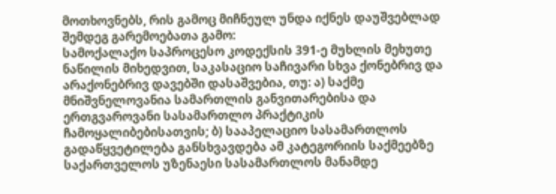მოთხოვნებს, რის გამოც მიჩნეულ უნდა იქნეს დაუშვებლად შემდეგ გარემოებათა გამო:
სამოქალაქო საპროცესო კოდექსის 391-ე მუხლის მეხუთე ნაწილის მიხედვით, საკასაციო საჩივარი სხვა ქონებრივ და არაქონებრივ დავებში დასაშვებია, თუ: ა) საქმე მნიშვნელოვანია სამართლის განვითარებისა და ერთგვაროვანი სასამართლო პრაქტიკის ჩამოყალიბებისათვის; ბ) სააპელაციო სასამართლოს გადაწყვეტილება განსხვავდება ამ კატეგორიის საქმეებზე საქართველოს უზენაესი სასამართლოს მანამდე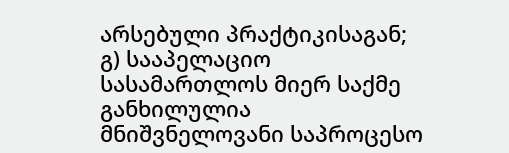არსებული პრაქტიკისაგან; გ) სააპელაციო სასამართლოს მიერ საქმე განხილულია მნიშვნელოვანი საპროცესო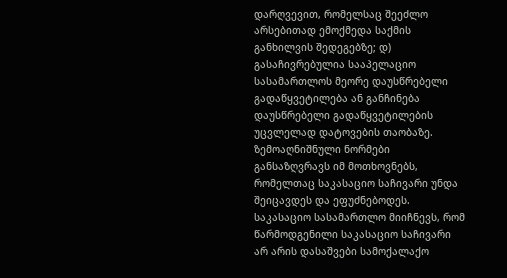დარღვევით, რომელსაც შეეძლო არსებითად ემოქმედა საქმის განხილვის შედეგებზე; დ) გასაჩივრებულია სააპელაციო სასამართლოს მეორე დაუსწრებელი გადაწყვეტილება ან განჩინება დაუსწრებელი გადაწყვეტილების უცვლელად დატოვების თაობაზე.
ზემოაღნიშნული ნორმები განსაზღვრავს იმ მოთხოვნებს, რომელთაც საკასაციო საჩივარი უნდა შეიცავდეს და ეფუძნებოდეს.
საკასაციო სასამართლო მიიჩნევს, რომ წარმოდგენილი საკასაციო საჩივარი არ არის დასაშვები სამოქალაქო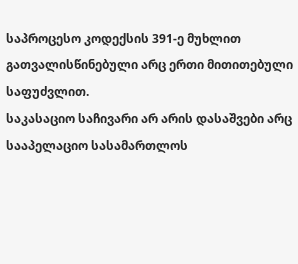საპროცესო კოდექსის 391-ე მუხლით გათვალისწინებული არც ერთი მითითებული საფუძვლით.
საკასაციო საჩივარი არ არის დასაშვები არც სააპელაციო სასამართლოს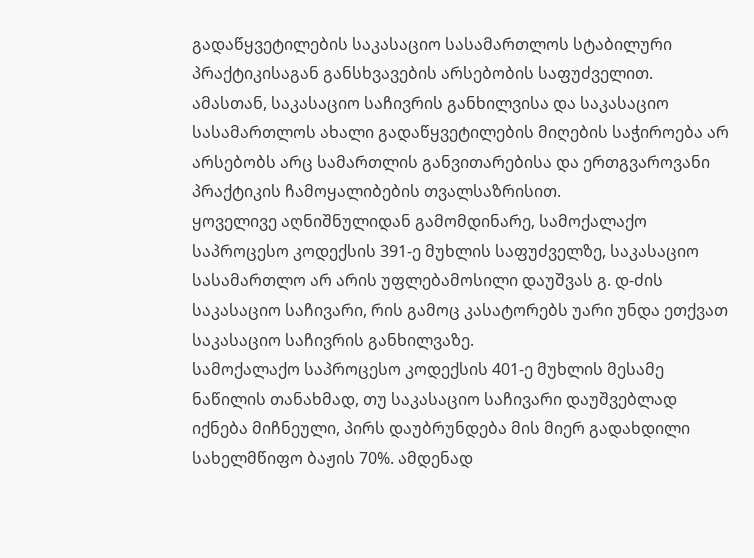გადაწყვეტილების საკასაციო სასამართლოს სტაბილური პრაქტიკისაგან განსხვავების არსებობის საფუძველით.
ამასთან, საკასაციო საჩივრის განხილვისა და საკასაციო სასამართლოს ახალი გადაწყვეტილების მიღების საჭიროება არ არსებობს არც სამართლის განვითარებისა და ერთგვაროვანი პრაქტიკის ჩამოყალიბების თვალსაზრისით.
ყოველივე აღნიშნულიდან გამომდინარე, სამოქალაქო საპროცესო კოდექსის 391-ე მუხლის საფუძველზე, საკასაციო სასამართლო არ არის უფლებამოსილი დაუშვას გ. დ-ძის საკასაციო საჩივარი, რის გამოც კასატორებს უარი უნდა ეთქვათ საკასაციო საჩივრის განხილვაზე.
სამოქალაქო საპროცესო კოდექსის 401-ე მუხლის მესამე ნაწილის თანახმად, თუ საკასაციო საჩივარი დაუშვებლად იქნება მიჩნეული, პირს დაუბრუნდება მის მიერ გადახდილი სახელმწიფო ბაჟის 70%. ამდენად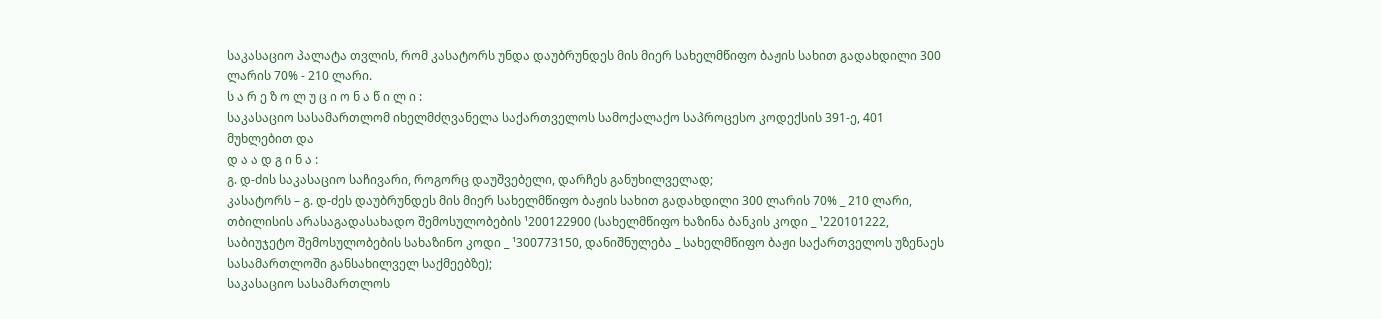საკასაციო პალატა თვლის, რომ კასატორს უნდა დაუბრუნდეს მის მიერ სახელმწიფო ბაჟის სახით გადახდილი 300 ლარის 70% - 210 ლარი.
ს ა რ ე ზ ო ლ უ ც ი ო ნ ა წ ი ლ ი :
საკასაციო სასამართლომ იხელმძღვანელა საქართველოს სამოქალაქო საპროცესო კოდექსის 391-ე, 401 მუხლებით და
დ ა ა დ გ ი ნ ა :
გ. დ-ძის საკასაციო საჩივარი, როგორც დაუშვებელი, დარჩეს განუხილველად;
კასატორს – გ. დ-ძეს დაუბრუნდეს მის მიერ სახელმწიფო ბაჟის სახით გადახდილი 300 ლარის 70% _ 210 ლარი, თბილისის არასაგადასახადო შემოსულობების ¹200122900 (სახელმწიფო ხაზინა ბანკის კოდი _ ¹220101222, საბიუჯეტო შემოსულობების სახაზინო კოდი _ ¹300773150, დანიშნულება _ სახელმწიფო ბაჟი საქართველოს უზენაეს სასამართლოში განსახილველ საქმეებზე);
საკასაციო სასამართლოს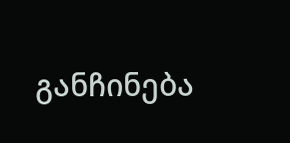განჩინება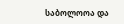საბოლოოა და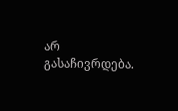არ გასაჩივრდება.